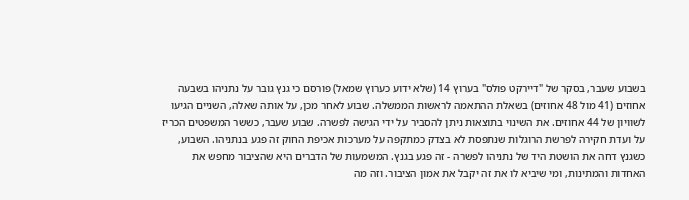בשבוע שעבר, בסקר של "דיירקט פולס" בערוץ 14 (שלא ידוע כערוץ שמאל) פורסם כי גנץ גובר על נתניהו בשבעה אחוזים (41 מול 48 אחוזים) בשאלת ההתאמה לראשות הממשלה. שבוע לאחר מכן, על אותה שאלה, השניים הגיעו לשוויון של 44 אחוזים. את השינוי בתוצאות ניתן להסביר על ידי הגישה לפשרה. שבוע שעבר, כששר המשפטים הכריז על ועדת חקירה לפרשת הרוגלות שנתפסת לא בצדק כמתקפה על מערכות אכיפת החוק זה פגע בנתניהו. השבוע, כשגנץ דחה את הושטת היד של נתניהו לפשרה - זה פגע בגנץ. המשמעות של הדברים היא שהציבור מחפש את האחדות והמתינות, ומי שיביא לו את זה יקבל את אמון הציבור. וזה מה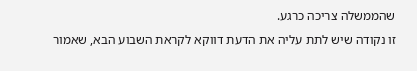שהממשלה צריכה כרגע.
זו נקודה שיש לתת עליה את הדעת דווקא לקראת השבוע הבא, שאמור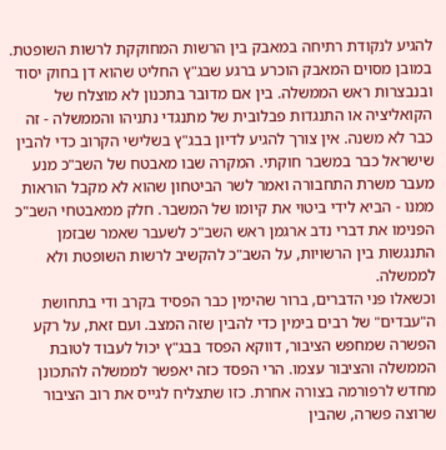להגיע לנקודת רתיחה במאבק בין הרשות המחוקקת לרשות השופטת. במובן מסוים המאבק הוכרע ברגע שבג"ץ החליט שהוא דן בחוק יסוד ובנבצרות ראש הממשלה. בין אם מדובר בתכנון לא מוצלח של הקואליציה או התנגדות פבלובית של מתנגדי נתניהו והממשלה - זה כבר לא משנה. אין צורך להגיע לדיון בבג"ץ בשלישי הקרוב כדי להבין שישראל כבר במשבר חוקתי. המקרה שבו מאבטח של השב"כ מנע מעבר משרת התחבורה ואמר לשר הביטחון שהוא לא מקבל הוראות ממנו - הביא לידי ביטוי את קיומו של המשבר. חלק ממאבטחי השב"כ הפנימו את דברי נדב ארגמן ראש השב"כ לשעבר שאמר שבזמן התנגשות בין הרשויות, על השב"כ להקשיב לרשות השופטת ולא לממשלה.
וכשאלו פני הדברים, ברור שהימין כבר הפסיד בקרב ודי בתחושת ה"עבדים" של רבים בימין כדי להבין שזה המצב. ועם זאת, על רקע הפשרה שמחפש הציבור, דווקא הפסד בבג"ץ יכול לעבוד לטובת הממשלה והציבור עצמו. הרי הפסד כזה יאפשר לממשלה להתכונן מחדש לרפורמה בצורה אחרת. כזו שתצליח לגייס את רוב הציבור שרוצה פשרה, שהבין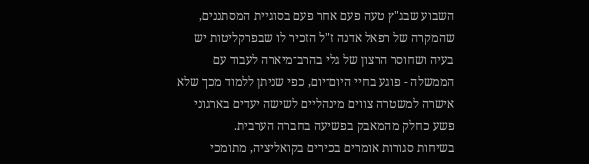השבוע שבג"ץ טעה פעם אחר פעם בסוגיית המסתננים, שהמקרה של רפאל אדנה ז"ל הזכיר לו שבפרקליטות יש בעיה ושחוסר הרצון של גלי בהרב־מיארה לעבוד עם הממשלה - פוגע בחיי היום־יום, כפי שניתן ללמוד מכך שלא אישרה למשטרה צווים מינהליים לשישה יעדים בארגוני פשע כחלק מהמאבק בפשיעה בחברה הערבית.
בשיחות סגורות אומרים בכירים בקואליציה, מתומכי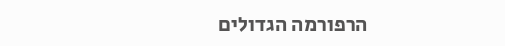הרפורמה הגדולים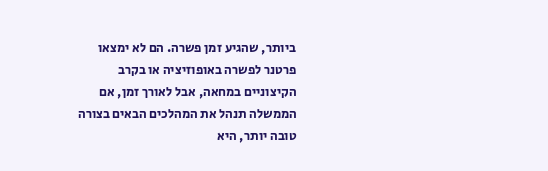ביותר, שהגיע זמן פשרה. הם לא ימצאו פרטנר לפשרה באופוזיציה או בקרב הקיצוניים במחאה, אבל לאורך זמן, אם הממשלה תנהל את המהלכים הבאים בצורה טובה יותר, היא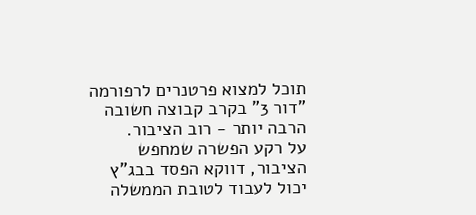תוכל למצוא פרטנרים לרפורמה "דור 3" בקרב קבוצה חשובה הרבה יותר - רוב הציבור.
על רקע הפשרה שמחפש הציבור, דווקא הפסד בבג"ץ יכול לעבוד לטובת הממשלה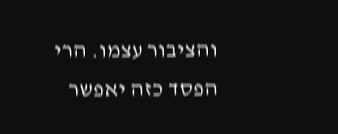והציבור עצמו. הרי הפסד כזה יאפשר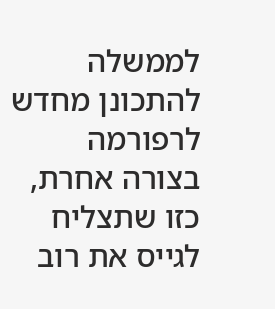לממשלה להתכונן מחדש לרפורמה בצורה אחרת, כזו שתצליח לגייס את רוב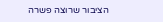הציבור שרוצה פשרה